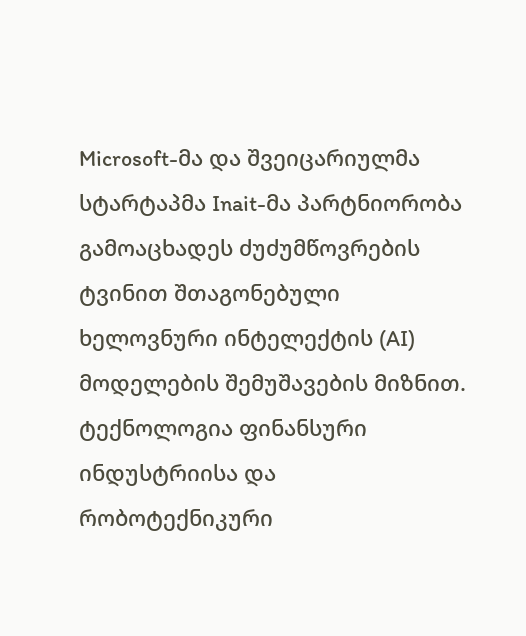Microsoft-მა და შვეიცარიულმა სტარტაპმა Inait-მა პარტნიორობა გამოაცხადეს ძუძუმწოვრების ტვინით შთაგონებული ხელოვნური ინტელექტის (AI) მოდელების შემუშავების მიზნით. ტექნოლოგია ფინანსური ინდუსტრიისა და რობოტექნიკური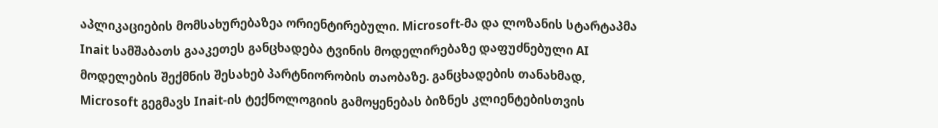აპლიკაციების მომსახურებაზეა ორიენტირებული. Microsoft-მა და ლოზანის სტარტაპმა Inait სამშაბათს გააკეთეს განცხადება ტვინის მოდელირებაზე დაფუძნებული AI მოდელების შექმნის შესახებ პარტნიორობის თაობაზე. განცხადების თანახმად, Microsoft გეგმავს Inait-ის ტექნოლოგიის გამოყენებას ბიზნეს კლიენტებისთვის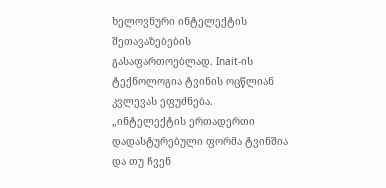ხელოვნური ინტელექტის შეთავაზებების გასაფართოებლად. Inait-ის ტექნოლოგია ტვინის ოცწლიან კვლევას ეფუძნება. „ინტელექტის ერთადერთი დადასტურებული ფორმა ტვინშია და თუ ჩვენ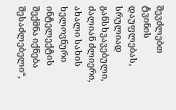შევძლებთ ტვინის დაუფლებას, სრულიად განსხვავებული, ძალიან ძლიერი, ახალი სახის ხელოვნური ინტელექტის შექმნა იქნება შესაძლებელი“,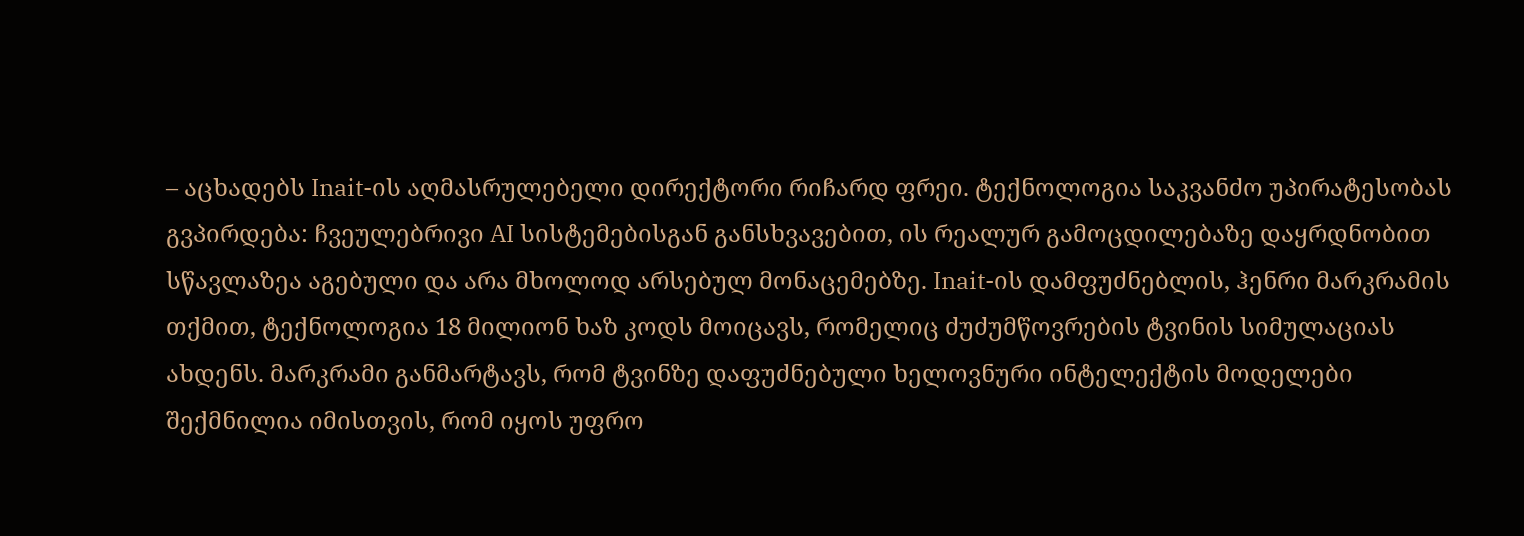– აცხადებს Inait-ის აღმასრულებელი დირექტორი რიჩარდ ფრეი. ტექნოლოგია საკვანძო უპირატესობას გვპირდება: ჩვეულებრივი AI სისტემებისგან განსხვავებით, ის რეალურ გამოცდილებაზე დაყრდნობით სწავლაზეა აგებული და არა მხოლოდ არსებულ მონაცემებზე. Inait-ის დამფუძნებლის, ჰენრი მარკრამის თქმით, ტექნოლოგია 18 მილიონ ხაზ კოდს მოიცავს, რომელიც ძუძუმწოვრების ტვინის სიმულაციას ახდენს. მარკრამი განმარტავს, რომ ტვინზე დაფუძნებული ხელოვნური ინტელექტის მოდელები შექმნილია იმისთვის, რომ იყოს უფრო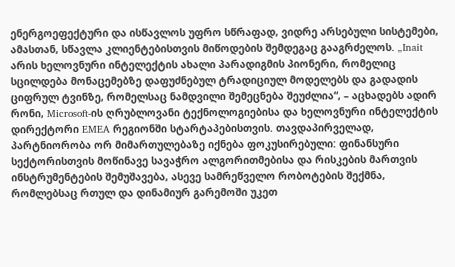ენერგოეფექტური და ისწავლოს უფრო სწრაფად, ვიდრე არსებული სისტემები, ამასთან, სწავლა კლიენტებისთვის მიწოდების შემდეგაც გააგრძელოს. „Inait არის ხელოვნური ინტელექტის ახალი პარადიგმის პიონერი, რომელიც სცილდება მონაცემებზე დაფუძნებულ ტრადიციულ მოდელებს და გადადის ციფრულ ტვინზე, რომელსაც ნამდვილი შემეცნება შეუძლია“, – აცხადებს ადირ რონი, Microsoft-ის ღრუბლოვანი ტექნოლოგიებისა და ხელოვნური ინტელექტის დირექტორი EMEA რეგიონში სტარტაპებისთვის. თავდაპირველად, პარტნიორობა ორ მიმართულებაზე იქნება ფოკუსირებული: ფინანსური სექტორისთვის მოწინავე სავაჭრო ალგორითმებისა და რისკების მართვის ინსტრუმენტების შემუშავება, ასევე სამრეწველო რობოტების შექმნა, რომლებსაც რთულ და დინამიურ გარემოში უკეთ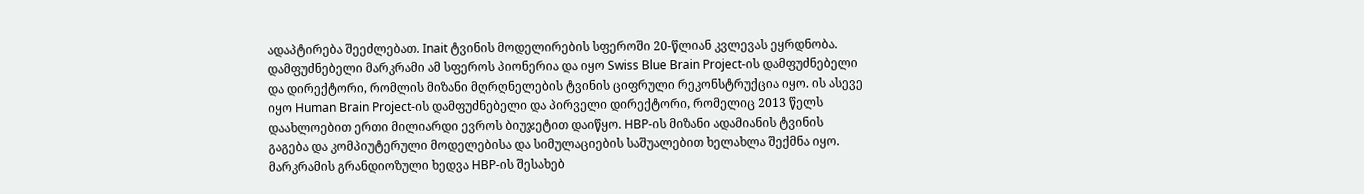ადაპტირება შეეძლებათ. Inait ტვინის მოდელირების სფეროში 20-წლიან კვლევას ეყრდნობა. დამფუძნებელი მარკრამი ამ სფეროს პიონერია და იყო Swiss Blue Brain Project-ის დამფუძნებელი და დირექტორი, რომლის მიზანი მღრღნელების ტვინის ციფრული რეკონსტრუქცია იყო. ის ასევე იყო Human Brain Project-ის დამფუძნებელი და პირველი დირექტორი, რომელიც 2013 წელს დაახლოებით ერთი მილიარდი ევროს ბიუჯეტით დაიწყო. HBP-ის მიზანი ადამიანის ტვინის გაგება და კომპიუტერული მოდელებისა და სიმულაციების საშუალებით ხელახლა შექმნა იყო. მარკრამის გრანდიოზული ხედვა HBP-ის შესახებ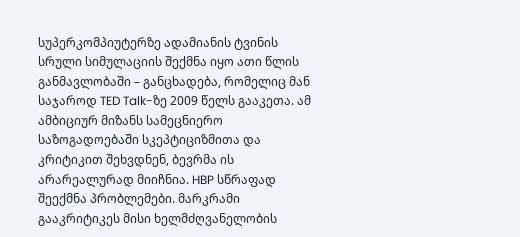სუპერკომპიუტერზე ადამიანის ტვინის სრული სიმულაციის შექმნა იყო ათი წლის განმავლობაში – განცხადება, რომელიც მან საჯაროდ TED Talk-ზე 2009 წელს გააკეთა. ამ ამბიციურ მიზანს სამეცნიერო საზოგადოებაში სკეპტიციზმითა და კრიტიკით შეხვდნენ, ბევრმა ის არარეალურად მიიჩნია. HBP სწრაფად შეექმნა პრობლემები. მარკრამი გააკრიტიკეს მისი ხელმძღვანელობის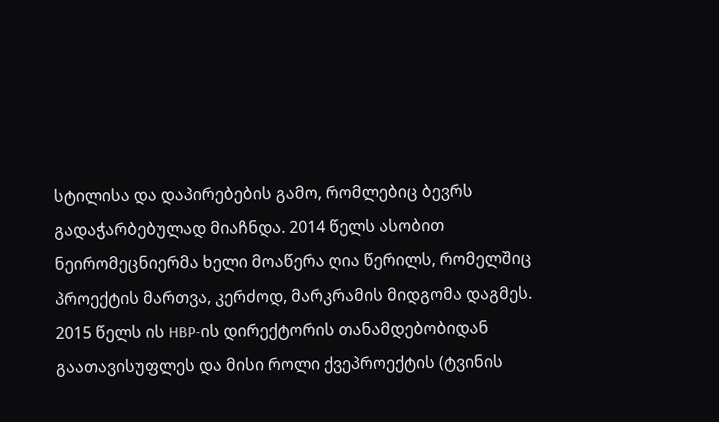სტილისა და დაპირებების გამო, რომლებიც ბევრს გადაჭარბებულად მიაჩნდა. 2014 წელს ასობით ნეირომეცნიერმა ხელი მოაწერა ღია წერილს, რომელშიც პროექტის მართვა, კერძოდ, მარკრამის მიდგომა დაგმეს. 2015 წელს ის HBP-ის დირექტორის თანამდებობიდან გაათავისუფლეს და მისი როლი ქვეპროექტის (ტვინის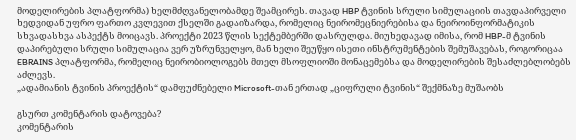მოდელირების პლატფორმა) ხელმძღვანელობამდე შეამცირეს. თავად HBP ტვინის სრული სიმულაციის თავდაპირველი ხედვიდან უფრო ფართო კვლევით ქსელში გადაიზარდა, რომელიც ნეირომეცნიერებისა და ნეიროინფორმატიკის სხვადასხვა ასპექტს მოიცავს. პროექტი 2023 წლის სექტემბერში დასრულდა. მიუხედავად იმისა, რომ HBP-მ ტვინის დაპირებული სრული სიმულაცია ვერ უზრუნველყო, მან ხელი შეუწყო ისეთი ინსტრუმენტების შემუშავებას, როგორიცაა EBRAINS პლატფორმა, რომელიც ნეირობიოლოგებს მთელ მსოფლიოში მონაცემებსა და მოდელირების შესაძლებლობებს აძლევს.
„ადამიანის ტვინის პროექტის“ დამფუძნებელი Microsoft-თან ერთად „ციფრული ტვინის“ შექმნაზე მუშაობს

გსურთ კომენტარის დატოვება?
კომენტარის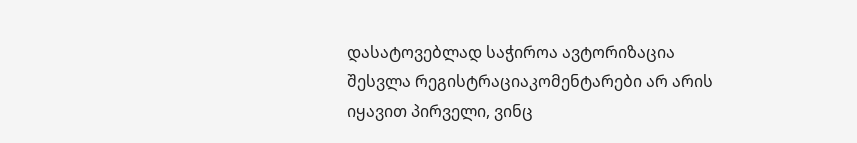დასატოვებლად საჭიროა ავტორიზაცია
შესვლა რეგისტრაციაკომენტარები არ არის
იყავით პირველი, ვინც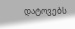დატოვებს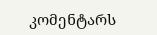კომენტარს